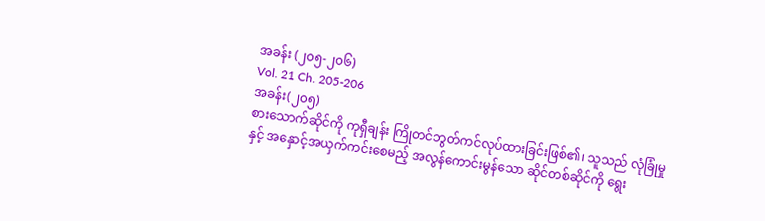အခန်း (၂၀၅-၂၀၆)
Vol. 21 Ch. 205-206
အခန်း(၂၀၅)
စားသောက်ဆိုင်ကို ကုရှီချန်း ကြိုတင်ဘွတ်ကင်လုပ်ထားခြင်းဖြစ်၏၊ သူသည် လုံခြုံမှုနှင့် အနှောင့်အယှက်ကင်းစေမည့် အလွန်ကောင်းမွန်သော ဆိုင်တစ်ဆိုင်ကို ရွေး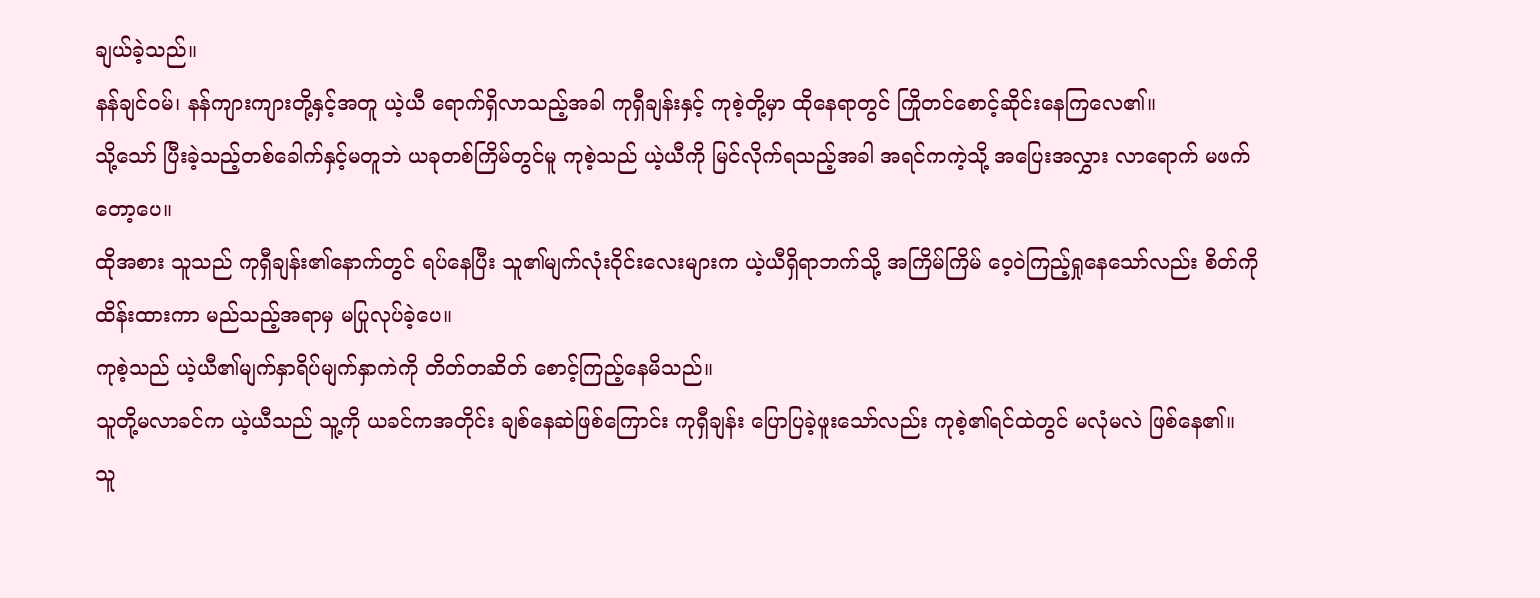ချယ်ခဲ့သည်။
နန်ချင်ဝမ်၊ နန်ကျားကျားတို့နှင့်အတူ ယဲ့ယီ ရောက်ရှိလာသည့်အခါ ကုရှီချန်းနှင့် ကုစဲ့တို့မှာ ထိုနေရာတွင် ကြိုတင်စောင့်ဆိုင်းနေကြလေ၏။
သို့သော် ပြီးခဲ့သည့်တစ်ခေါက်နှင့်မတူဘဲ ယခုတစ်ကြိမ်တွင်မူ ကုစဲ့သည် ယဲ့ယီကို မြင်လိုက်ရသည့်အခါ အရင်ကကဲ့သို့ အပြေးအလွှား လာရောက် မဖက်တော့ပေ။
ထိုအစား သူသည် ကုရှီချန်း၏နောက်တွင် ရပ်နေပြီး သူ၏မျက်လုံးဝိုင်းလေးများက ယဲ့ယီရှိရာဘက်သို့ အကြိမ်ကြိမ် ဝေ့ဝဲကြည့်ရှုနေသော်လည်း စိတ်ကိုထိန်းထားကာ မည်သည့်အရာမှ မပြုလုပ်ခဲ့ပေ။
ကုစဲ့သည် ယဲ့ယီ၏မျက်နှာရိပ်မျက်နှာကဲကို တိတ်တဆိတ် စောင့်ကြည့်နေမိသည်။
သူတို့မလာခင်က ယဲ့ယီသည် သူ့ကို ယခင်ကအတိုင်း ချစ်နေဆဲဖြစ်ကြောင်း ကုရှီချန်း ပြောပြခဲ့ဖူးသော်လည်း ကုစဲ့၏ရင်ထဲတွင် မလုံမလဲ ဖြစ်နေ၏။
သူ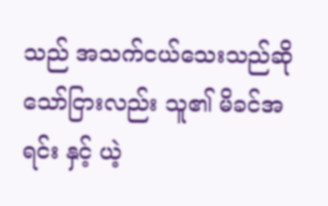သည် အသက်ငယ်သေးသည်ဆိုသော်ငြားလည်း သူ၏ မိခင်အရင်း နှင့် ယဲ့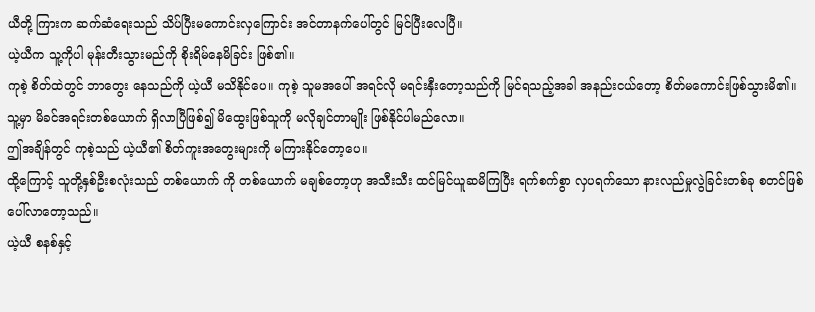ယီတို့ ကြားက ဆက်ဆံရေးသည် သိပ်ပြီးမကောင်းလှကြောင်း အင်တာနက်ပေါ်တွင် မြင်ပြီးလေပြီ။
ယဲ့ယီက သူ့ကိုပါ မုန်းတီးသွားမည်ကို စိုးရိမ်နေမိခြင်း ဖြစ်၏။
ကုစဲ့ စိတ်ထဲတွင် ဘာတွေး နေသည်ကို ယဲ့ယီ မသိနိုင်ပေ။ ကုစဲ့ သူမအပေါ် အရင်လို မရင်းနှီးတော့သည်ကို မြင်ရသည့်အခါ အနည်းငယ်တော့ စိတ်မကောင်းဖြစ်သွားမိ၏။
သူ့မှာ မိခင်အရင်းတစ်ယောက် ရှိလာပြီဖြစ်၍ မိထွေးဖြစ်သူကို မလိုချင်တာမျိုး ဖြစ်နိုင်ပါမည်လော။
ဤအချိန်တွင် ကုစဲ့သည် ယဲ့ယီ၏ စိတ်ကူးအတွေးများကို မကြားနိုင်တော့ပေ။
ထို့ကြောင့် သူတို့နှစ်ဦးစလုံးသည် တစ်ယောက် ကို တစ်ယောက် မချစ်တော့ဟု အသီးသီး ထင်မြင်ယူဆမိကြပြီး ရက်စက်စွာ လှပရက်သော နားလည်မှုလွဲခြင်းတစ်ခု စတင်ဖြစ်ပေါ်လာတော့သည်။
ယဲ့ယီ စနစ်နှင့်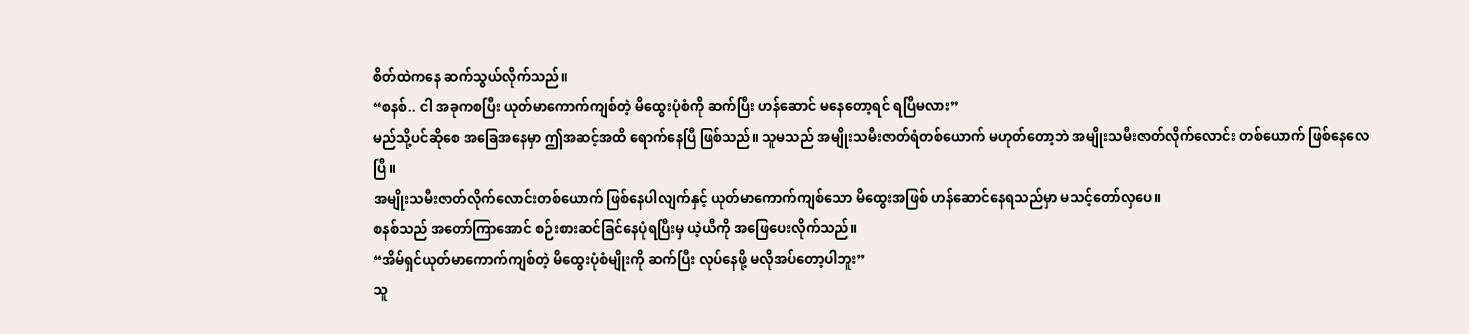စိတ်ထဲကနေ ဆက်သွယ်လိုက်သည်။
“စနစ်.. ငါ အခုကစပြီး ယုတ်မာကောက်ကျစ်တဲ့ မိထွေးပုံစံကို ဆက်ပြီး ဟန်ဆောင် မနေတော့ရင် ရပြီမလား”
မည်သို့ပင်ဆိုစေ အခြေအနေမှာ ဤအဆင့်အထိ ရောက်နေပြီ ဖြစ်သည်။ သူမသည် အမျိုးသမီးဇာတ်ရံတစ်ယောက် မဟုတ်တော့ဘဲ အမျိုးသမီးဇာတ်လိုက်လောင်း တစ်ယောက် ဖြစ်နေလေပြီ။
အမျိုးသမီးဇာတ်လိုက်လောင်းတစ်ယောက် ဖြစ်နေပါလျက်နှင့် ယုတ်မာကောက်ကျစ်သော မိထွေးအဖြစ် ဟန်ဆောင်နေရသည်မှာ မသင့်တော်လှပေ။
စနစ်သည် အတော်ကြာအောင် စဉ်းစားဆင်ခြင်နေပုံရပြီးမှ ယဲ့ယီကို အဖြေပေးလိုက်သည်။
“အိမ်ရှင်ယုတ်မာကောက်ကျစ်တဲ့ မိထွေးပုံစံမျိုးကို ဆက်ပြီး လုပ်နေဖို့ မလိုအပ်တော့ပါဘူး”
သူ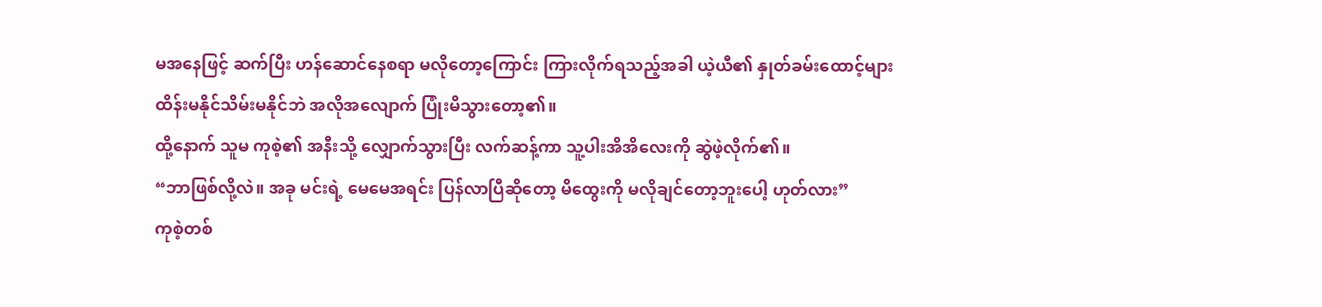မအနေဖြင့် ဆက်ပြီး ဟန်ဆောင်နေစရာ မလိုတော့ကြောင်း ကြားလိုက်ရသည့်အခါ ယဲ့ယီ၏ နှုတ်ခမ်းထောင့်များ ထိန်းမနိုင်သိမ်းမနိုင်ဘဲ အလိုအလျောက် ပြုံးမိသွားတော့၏။
ထို့နောက် သူမ ကုစဲ့၏ အနီးသို့ လျှောက်သွားပြီး လက်ဆန့်ကာ သူ့ပါးအိအိလေးကို ဆွဲဖဲ့လိုက်၏။
“ဘာဖြစ်လို့လဲ။ အခု မင်းရဲ့ မေမေအရင်း ပြန်လာပြီဆိုတော့ မိထွေးကို မလိုချင်တော့ဘူးပေါ့ ဟုတ်လား”
ကုစဲ့တစ်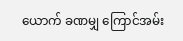ယောက် ခဏမျှ ကြောင်အမ်း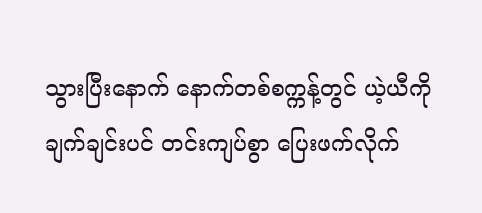သွားပြီးနောက် နောက်တစ်စက္ကန့်တွင် ယဲ့ယီကို ချက်ချင်းပင် တင်းကျပ်စွာ ပြေးဖက်လိုက်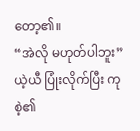တော့၏။
“အဲလို မဟုတ်ပါဘူး”
ယဲ့ယီ ပြုံးလိုက်ပြီး ကုစဲ့၏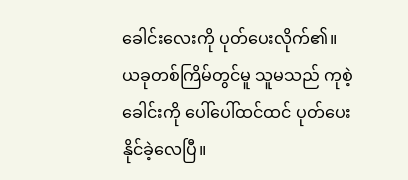ခေါင်းလေးကို ပုတ်ပေးလိုက်၏။
ယခုတစ်ကြိမ်တွင်မူ သူမသည် ကုစဲ့ ခေါင်းကို ပေါ်ပေါ်ထင်ထင် ပုတ်ပေးနိုင်ခဲ့လေပြီ။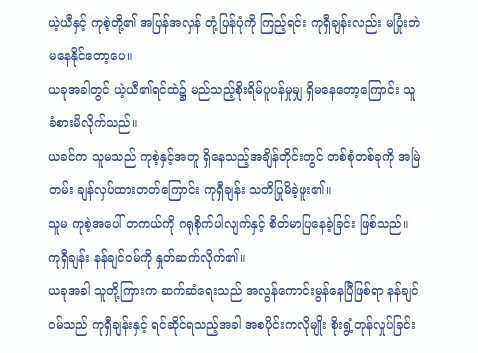ယဲ့ယီနှင့် ကုစဲ့တို့၏ အပြန်အလှန် တုံ့ပြန်ပုံကို ကြည့်ရင်း ကုရှီချန်းလည်း မပြုံးဘဲ မနေနိုင်တော့ပေ။
ယခုအခါတွင် ယဲ့ယီ၏ရင်ထဲ၌ မည်သည့်စိုးရိမ်ပူပန်မှုမျှ ရှိမနေတော့ကြောင်း သူ ခံစားမိလိုက်သည်။
ယခင်က သူမသည် ကုစဲ့နှင့်အတူ ရှိနေသည့်အချိန်တိုင်းတွင် တစ်စုံတစ်ခုကို အမြဲတမ်း ချန်လှပ်ထားတတ်ကြောင်း ကုရှီချန်း သတိပြုမိခဲ့ဖူး၏။
သူမ ကုစဲ့အပေါ် တကယ်ကို ဂရုစိုက်ပါလျက်နှင့် စိတ်မာပြနေခဲ့ခြင်း ဖြစ်သည်။
ကုရှီချန်း နန်ချင်ဝမ်ကို နှုတ်ဆက်လိုက်၏။
ယခုအခါ သူတို့ကြားက ဆက်ဆံရေးသည် အလွန်ကောင်းမွန်နေပြီဖြစ်ရာ နန်ချင်ဝမ်သည် ကုရှီချန်းနှင့် ရင်ဆိုင်ရသည့်အခါ အစပိုင်းကလိုမျိုး စိုးရွံ့တုန်လှုပ်ခြင်း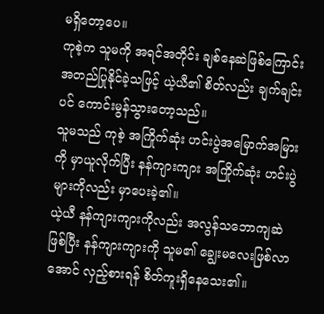မရှိတော့ပေ။
ကုစဲ့က သူမကို အရင်အတိုင်း ချစ်နေဆဲဖြစ်ကြောင်း အတည်ပြုနိုင်ခဲ့သဖြင့် ယဲ့ယီ၏ စိတ်လည်း ချက်ချင်းပင် ကောင်းမွန်သွားတော့သည်။
သူမသည် ကုစဲ့ အကြိုက်ဆုံး ဟင်းပွဲအမြောက်အမြားကို မှာယူလိုက်ပြီး နန်ကျားကျား အကြိုက်ဆုံး ဟင်းပွဲများကိုလည်း မှာပေးခဲ့၏။
ယဲ့ယီ နန်ကျားကျားကိုလည်း အလွန်သဘောကျဆဲဖြစ်ပြီး နန်ကျားကျားကို သူမ၏ ချွေးမလေးဖြစ်လာအောင် လှည့်စားရန် စိတ်ကူးရှိနေသေး၏။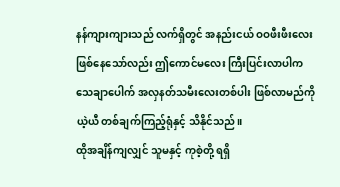နန်ကျားကျားသည် လက်ရှိတွင် အနည်းငယ် ဝဝဖီးဖီးလေး ဖြစ်နေသော်လည်း ဤကောင်မလေး ကြီးပြင်းလာပါက သေချာပေါက် အလှနတ်သမီးလေးတစ်ပါး ဖြစ်လာမည်ကို ယဲ့ယီ တစ်ချက်ကြည့်ရုံနှင့် သိနိုင်သည်။
ထိုအချိန်ကျလျှင် သူမနှင့် ကုစဲ့တို့ ရရှိ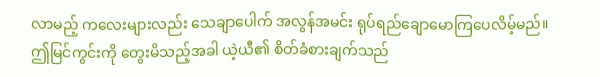လာမည့် ကလေးများလည်း သေချာပေါက် အလွန်အမင်း ရုပ်ရည်ချောမောကြပေလိမ့်မည်။
ဤမြင်ကွင်းကို တွေးမိသည့်အခါ ယဲ့ယီ၏ စိတ်ခံစားချက်သည်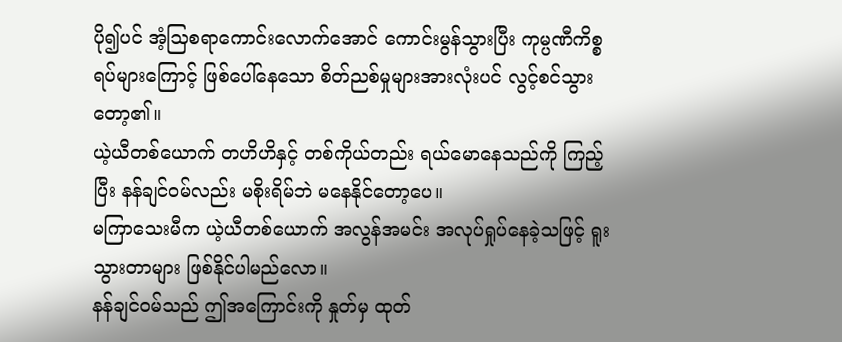ပို၍ပင် အံ့သြစရာကောင်းလောက်အောင် ကောင်းမွန်သွားပြီး ကုမ္ပဏီကိစ္စရပ်များကြောင့် ဖြစ်ပေါ်နေသော စိတ်ညစ်မှုများအားလုံးပင် လွင့်စင်သွားတော့၏။
ယဲ့ယီတစ်ယောက် တဟိဟိနှင့် တစ်ကိုယ်တည်း ရယ်မောနေသည်ကို ကြည့်ပြီး နန်ချင်ဝမ်လည်း မစိုးရိမ်ဘဲ မနေနိုင်တော့ပေ။
မကြာသေးမီက ယဲ့ယီတစ်ယောက် အလွန်အမင်း အလုပ်ရှုပ်နေခဲ့သဖြင့် ရူးသွားတာများ ဖြစ်နိုင်ပါမည်လော။
နန်ချင်ဝမ်သည် ဤအကြောင်းကို နှုတ်မှ ထုတ်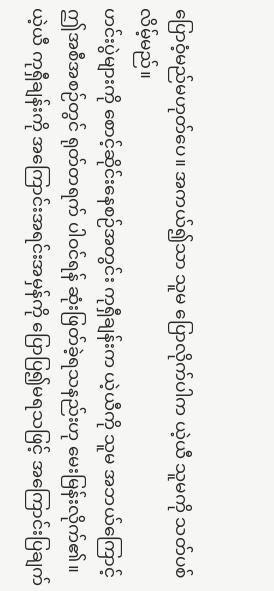ပြောဝံ့မည်မဟုတ်ပေ။ အကယ်၍သာ သူမ ပြောလိုက်ပါက ယဲ့ယီ သူမကို သတ်ပစ်လိမ့်မည်။
ဟင်းပွဲများကို စောင့်ဆိုင်းနေစဉ်အတွင်း ကုရှီချန်းက ယဲ့ယီကို သူမ အဘယ်ကြောင့် ဤအစီအစဉ်တွင် ရုတ်တရက် ပါဝင်ရန် ဆုံးဖြတ်ခဲ့ရသနည်းဟု မေးမြန်းလိုက်၏။
ယဲ့ယီ ကုရှီချန်းကို အကြောင်းအရင်းအမှန်ကို ပြောပြ၍မရသဖြင့် အကြောင်းပြချက်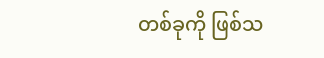တစ်ခုကို ဖြစ်သ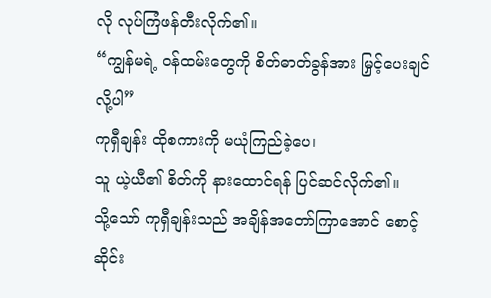လို လုပ်ကြံဖန်တီးလိုက်၏။
“ကျွန်မရဲ့ ဝန်ထမ်းတွေကို စိတ်ဓာတ်ခွန်အား မြှင့်ပေးချင်လို့ပါ”
ကုရှီချန်း ထိုစကားကို မယုံကြည်ခဲ့ပေ၊
သူ ယဲ့ယီ၏ စိတ်ကို နားထောင်ရန် ပြင်ဆင်လိုက်၏။
သို့သော် ကုရှီချန်းသည် အချိန်အတော်ကြာအောင် စောင့်ဆိုင်း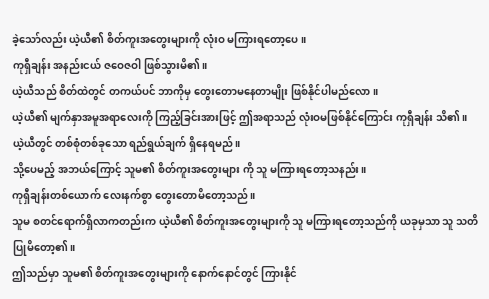ခဲ့သော်လည်း ယဲ့ယီ၏ စိတ်ကူးအတွေးများကို လုံးဝ မကြားရတော့ပေ။
ကုရှီချန်း အနည်းငယ် ဇဝေဇဝါ ဖြစ်သွားမိ၏။
ယဲ့ယီသည် စိတ်ထဲတွင် တကယ်ပင် ဘာကိုမှ တွေးတောမနေတာမျိုး ဖြစ်နိုင်ပါမည်လော။
ယဲ့ယီ၏ မျက်နှာအမူအရာလေးကို ကြည့်ခြင်းအားဖြင့် ဤအရာသည် လုံးဝမဖြစ်နိုင်ကြောင်း ကုရှီချန်း သိ၏။
ယဲ့ယီတွင် တစ်စုံတစ်ခုသော ရည်ရွယ်ချက် ရှိနေရမည်။
သို့ပေမည့် အဘယ်ကြောင့် သူမ၏ စိတ်ကူးအတွေးများ ကို သူ မကြားရတော့သနည်း။
ကုရှီချန်းတစ်ယောက် လေးနက်စွာ တွေးတောမိတော့သည်။
သူမ စတင်ရောက်ရှိလာကတည်းက ယဲ့ယီ၏ စိတ်ကူးအတွေးများကို သူ မကြားရတော့သည်ကို ယခုမှသာ သူ သတိပြုမိတော့၏။
ဤသည်မှာ သူမ၏ စိတ်ကူးအတွေးများကို နောက်နောင်တွင် ကြားနိုင်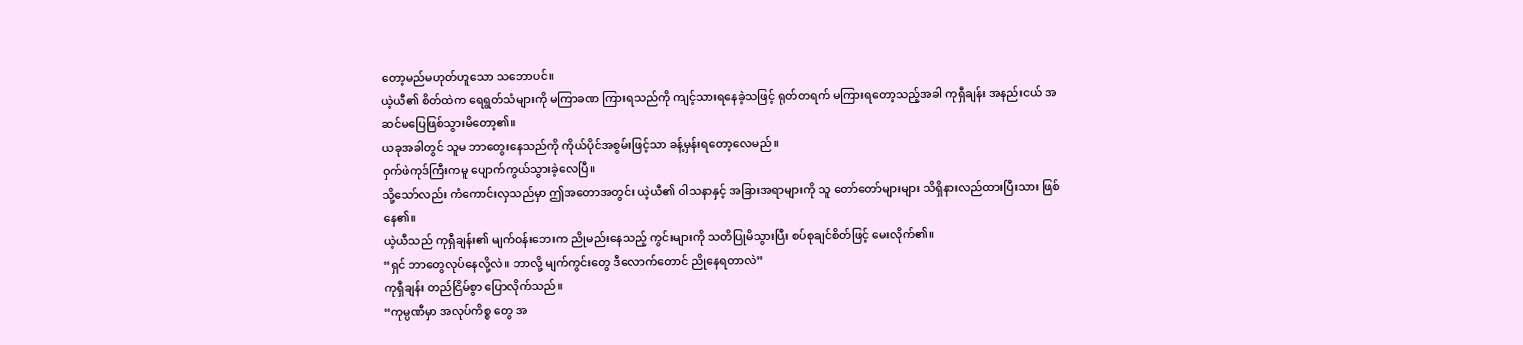တော့မည်မဟုတ်ဟူသော သဘောပင်။
ယဲ့ယီ၏ စိတ်ထဲက ရေရွတ်သံများကို မကြာခဏ ကြားရသည်ကို ကျင့်သားရနေခဲ့သဖြင့် ရုတ်တရက် မကြားရတော့သည့်အခါ ကုရှီချန်း အနည်းငယ် အဆင်မပြေဖြစ်သွားမိတော့၏။
ယခုအခါတွင် သူမ ဘာတွေးနေသည်ကို ကိုယ်ပိုင်အစွမ်းဖြင့်သာ ခန့်မှန်းရတော့လေမည်။
ဝှက်ဖဲကုဒ်ကြီးကမူ ပျောက်ကွယ်သွားခဲ့လေပြီ။
သို့သော်လည်း ကံကောင်းလှသည်မှာ ဤအတောအတွင်း ယဲ့ယီ၏ ဝါသနာနှင့် အခြားအရာများကို သူ တော်တော်များများ သိရှိနားလည်ထားပြီးသား ဖြစ်နေ၏။
ယဲ့ယီသည် ကုရှီချန်း၏ မျက်ဝန်းဘေးက ညိုမည်းနေသည့် ကွင်းများကို သတိပြုမိသွားပြီး စပ်စုချင်စိတ်ဖြင့် မေးလိုက်၏။
“ရှင် ဘာတွေလုပ်နေလို့လဲ။ ဘာလို့ မျက်ကွင်းတွေ ဒီလောက်တောင် ညိုနေရတာလဲ”
ကုရှီချန်း တည်ငြိမ်စွာ ပြောလိုက်သည်။
“ကုမ္ပဏီမှာ အလုပ်ကိစ္စ တွေ အ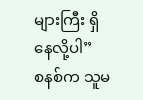များကြီး ရှိနေလို့ပါ”
စနစ်က သူမ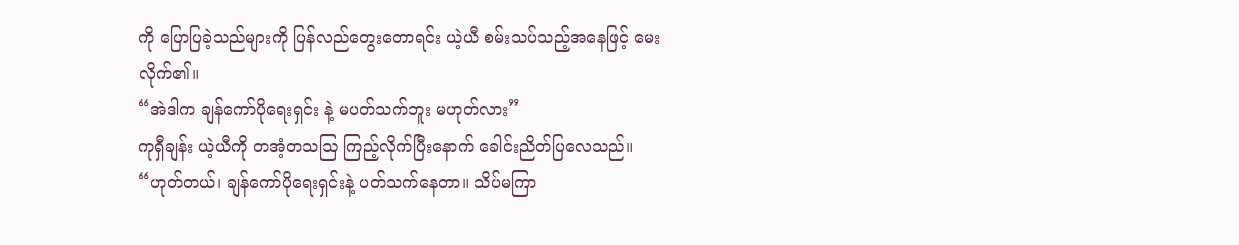ကို ပြောပြခဲ့သည်များကို ပြန်လည်တွေးတောရင်း ယဲ့ယီ စမ်းသပ်သည့်အနေဖြင့် မေးလိုက်၏။
“အဲဒါက ချန်ကော်ပိုရေးရှင်း နဲ့ မပတ်သက်ဘူး မဟုတ်လား”
ကုရှီချန်း ယဲ့ယီကို တအံ့တသဩ ကြည့်လိုက်ပြီးနောက် ခေါင်းညိတ်ပြလေသည်။
“ဟုတ်တယ်၊ ချန်ကော်ပိုရေးရှင်းနဲ့ ပတ်သက်နေတာ။ သိပ်မကြာ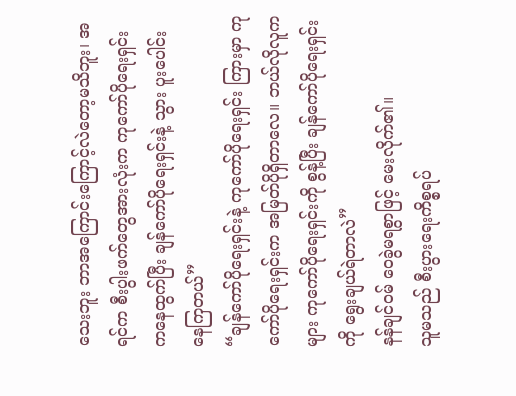သေးဘူး ဘာအကြောင်းကြောင့်လဲတော့မသိဘူး၊ အရင်က စီးပွါးဖက်တွေအားလုံးက ကုကော်ပိုရေးရှင်း ကနေထွက်ပြီး ချန်ကော်ပိုရေးရှင်းနဲ့ သွား ပူးပေါင်းနေကြတယ်”
“ချန်ကော်ပိုရေးရှင်းနဲ့ ကုကော်ပိုရေးရှင်း ကြားမှာ ကုကော်ပိုရေးရှင်းက အမြတ်ပိုရှိတာလေ။ ဘယ်လိုလူကများ ကုကော်ပိုရေးရှင်းကို စွန့်ပြီး ချန်ကော်ပိုရေးရှင်းကို ရွေးချယ်ရဲတာလဲ”
နန်ချင်ဝမ် ဝေခွဲမရစွာဖြင့် မေးလိုက်၏။
သူမသည် စီးပွားရေးကိစ္စရပ်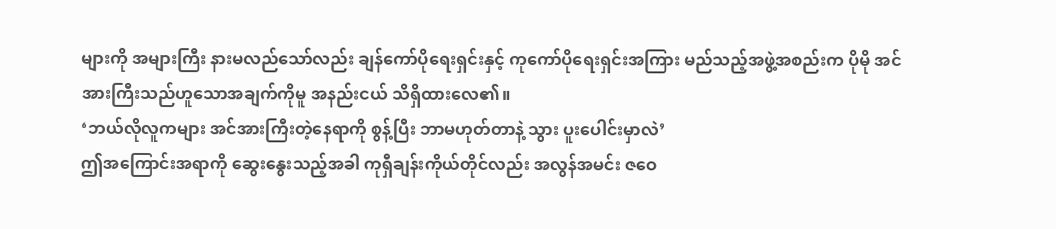များကို အများကြီး နားမလည်သော်လည်း ချန်ကော်ပိုရေးရှင်းနှင့် ကုကော်ပိုရေးရှင်းအကြား မည်သည့်အဖွဲ့အစည်းက ပိုမို အင်အားကြီးသည်ဟူသောအချက်ကိုမူ အနည်းငယ် သိရှိထားလေ၏။
‘ဘယ်လိုလူကများ အင်အားကြီးတဲ့နေရာကို စွန့်ပြီး ဘာမဟုတ်တာနဲ့ သွား ပူးပေါင်းမှာလဲ’
ဤအကြောင်းအရာကို ဆွေးနွေးသည့်အခါ ကုရှီချန်းကိုယ်တိုင်လည်း အလွန်အမင်း ဇဝေ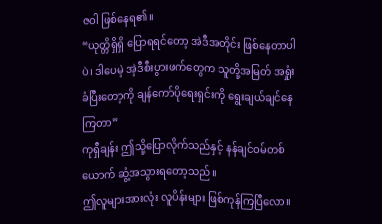ဇဝါ ဖြစ်နေရ၏။
“ယုတ္တိရှိရှိ ပြောရရင်တော့ အဲဒီအတိုင်း ဖြစ်နေတာပါပဲ၊ ဒါပေမဲ့ အဲ့ဒီစီးပွားဖက်တွေက သူတို့အမြတ် အရှုံးခံပြီးတော့ကို ချန်ကော်ပိုရေးရှင်းကို ရွေးချယ်ချင်နေကြတာ”
ကုရှီချန်း ဤသို့ပြောလိုက်သည်နှင့် နန်ချင်ဝမ်တစ်ယောက် ဆွံ့အသွားရတော့သည်။
ဤလူများအားလုံး လူပိန်းများ ဖြစ်ကုန်ကြပြီလော။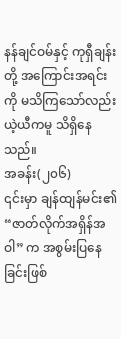နန်ချင်ဝမ်နှင့် ကုရှီချန်းတို့ အကြောင်းအရင်းကို မသိကြသော်လည်း ယဲ့ယီကမူ သိရှိနေသည်။
အခန်း(၂၀၆)
၎င်းမှာ ချန်ထျန်မင်း၏ “ဇာတ်လိုက်အရှိန်အဝါ” က အစွမ်းပြနေခြင်းဖြစ်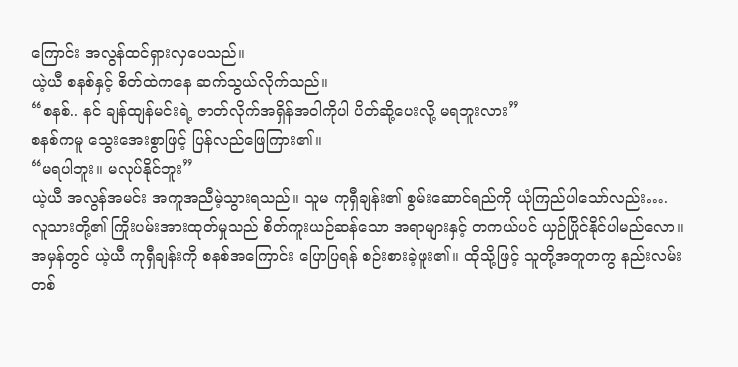ကြောင်း အလွန်ထင်ရှားလှပေသည်။
ယဲ့ယီ စနစ်နှင့် စိတ်ထဲကနေ ဆက်သွယ်လိုက်သည်။
“စနစ်.. နင် ချန်ထျန်မင်းရဲ့ ဇာတ်လိုက်အရှိန်အဝါကိုပါ ပိတ်ဆို့ပေးလို့ မရဘူးလား”
စနစ်ကမူ သွေးအေးစွာဖြင့် ပြန်လည်ဖြေကြား၏။
“မရပါဘူး။ မလုပ်နိုင်ဘူး”
ယဲ့ယီ အလွန်အမင်း အကူအညီမဲ့သွားရသည်။ သူမ ကုရှီချန်း၏ စွမ်းဆောင်ရည်ကို ယုံကြည်ပါသော်လည်း….
လူသားတို့၏ ကြိုးပမ်းအားထုတ်မှုသည် စိတ်ကူးယဉ်ဆန်သော အရာများနှင့် တကယ်ပင် ယှဉ်ပြိုင်နိုင်ပါမည်လော။
အမှန်တွင် ယဲ့ယီ ကုရှီချန်းကို စနစ်အကြောင်း ပြောပြရန် စဉ်းစားခဲ့ဖူး၏။ ထိုသို့ဖြင့် သူတို့အတူတကွ နည်းလမ်းတစ်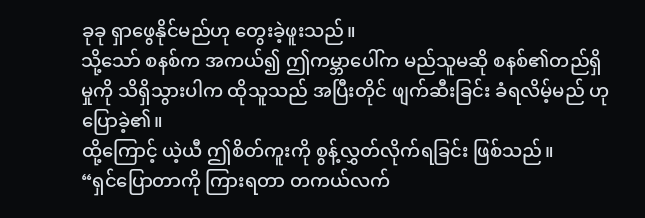ခုခု ရှာဖွေနိုင်မည်ဟု တွေးခဲ့ဖူးသည်။
သို့သော် စနစ်က အကယ်၍ ဤကမ္ဘာပေါ်က မည်သူမဆို စနစ်၏တည်ရှိမှုကို သိရှိသွားပါက ထိုသူသည် အပြီးတိုင် ဖျက်ဆီးခြင်း ခံရလိမ့်မည် ဟုပြောခဲ့၏။
ထို့ကြောင့် ယဲ့ယီ ဤစိတ်ကူးကို စွန့်လွှတ်လိုက်ရခြင်း ဖြစ်သည်။
“ရှင်ပြောတာကို ကြားရတာ တကယ်လက်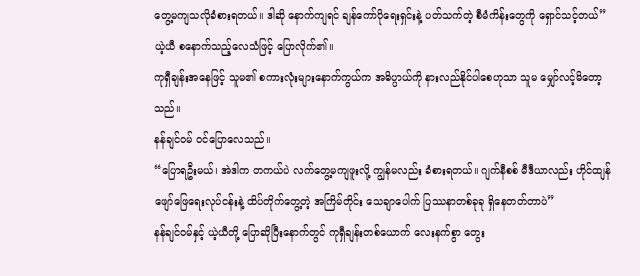တွေ့မကျသလိုခံစားရတယ်။ ဒါဆို နောက်ကျရင် ချန်ကော်ပိုရေးရှင်းနဲ့ ပတ်သက်တဲ့ စီမံကိန်းတွေကို ရှောင်သင့်တယ်”
ယဲ့ယီ စနောက်သည့်လေသံဖြင့် ပြောလိုက်၏။
ကုရှီချန်းအနေဖြင့် သူမ၏ စကားလုံးများနောက်ကွယ်က အဓိပ္ပာယ်ကို နားလည်နိုင်ပါစေဟုသာ သူမ မျှော်လင့်မိတော့သည်။
နန်ချင်ဝမ် ဝင်ပြောလေသည်။
“ပြောရဦးမယ်၊ အဲဒါက တကယ်ပဲ လက်တွေ့မကျဖူးလို့ ကျွန်မလည်း ခံစားရတယ်။ ဂျက်နီစစ် မီဒီယာလည်း ဟိုင်ထျန်ဖျော်ဖြေရေးလုပ်ငန်းနဲ့ ထိပ်တိုက်တွေ့တဲ့ အကြိမ်တိုင်း သေချာပေါက် ပြဿနာတစ်ခုခု ရှိနေတတ်တာပဲ”
နန်ချင်ဝမ်နှင့် ယဲ့ယီတို့ ပြောဆိုပြီးနောက်တွင် ကုရှီချန်းတစ်ယောက် လေးနက်စွာ တွေး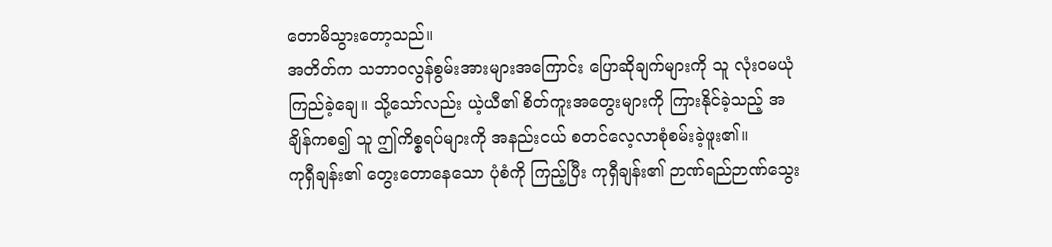တောမိသွားတော့သည်။
အတိတ်က သဘာဝလွန်စွမ်းအားများအကြောင်း ပြောဆိုချက်များကို သူ လုံးဝမယုံကြည်ခဲ့ချေ။ သို့သော်လည်း ယဲ့ယီ၏ စိတ်ကူးအတွေးများကို ကြားနိုင်ခဲ့သည့် အချိန်ကစ၍ သူ ဤကိစ္စရပ်များကို အနည်းငယ် စတင်လေ့လာစုံစမ်းခဲ့ဖူး၏။
ကုရှီချန်း၏ တွေးတောနေသော ပုံစံကို ကြည့်ပြီး ကုရှီချန်း၏ ဉာဏ်ရည်ဉာဏ်သွေး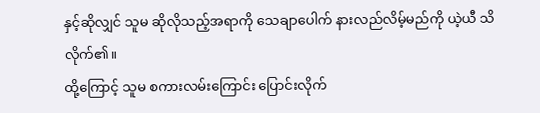နှင့်ဆိုလျှင် သူမ ဆိုလိုသည့်အရာကို သေချာပေါက် နားလည်လိမ့်မည်ကို ယဲ့ယီ သိလိုက်၏။
ထို့ကြောင့် သူမ စကားလမ်းကြောင်း ပြောင်းလိုက်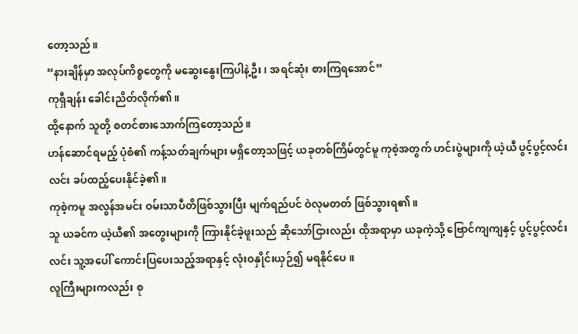တော့သည်။
“နားချိန်မှာ အလုပ်ကိစ္စတွေကို မဆွေးနွေးကြပါနဲ့ဦး၊ အရင်ဆုံး စားကြရအောင်”
ကုရှီချန်း ခေါင်းညိတ်လိုက်၏။
ထို့နောက် သူတို့ စတင်စားသောက်ကြတော့သည်။
ဟန်ဆောင်ရမည့် ပုံစံ၏ ကန့်သတ်ချက်များ မရှိတော့သဖြင့် ယခုတစ်ကြိမ်တွင်မူ ကုစဲ့အတွက် ဟင်းပွဲများကို ယဲ့ယီ ပွင့်ပွင့်လင်းလင်း ခပ်ထည့်ပေးနိုင်ခဲ့၏။
ကုစဲ့ကမူ အလွန်အမင်း ဝမ်းသာပီတိဖြစ်သွားပြီး မျက်ရည်ပင် ဝဲလုမတတ် ဖြစ်သွားရ၏။
သူ ယခင်က ယဲ့ယီ၏ အတွေးများကို ကြားနိုင်ခဲ့ဖူးသည် ဆိုသော်ငြားလည်း ထိုအရာမှာ ယခုကဲ့သို့ ဗြောင်ကျကျနှင့် ပွင့်ပွင့်လင်းလင်း သူ့အပေါ် ကောင်းပြပေးသည့်အရာနှင့် လုံးဝနှိုင်းယှဉ်၍ မရနိုင်ပေ။
လူကြီးများကလည်း စု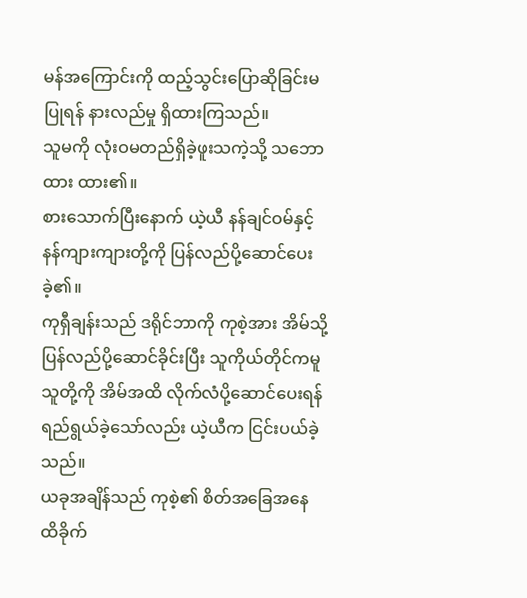မန်အကြောင်းကို ထည့်သွင်းပြောဆိုခြင်းမပြုရန် နားလည်မှု ရှိထားကြသည်။
သူမကို လုံးဝမတည်ရှိခဲ့ဖူးသကဲ့သို့ သဘောထား ထား၏။
စားသောက်ပြီးနောက် ယဲ့ယီ နန်ချင်ဝမ်နှင့် နန်ကျားကျားတို့ကို ပြန်လည်ပို့ဆောင်ပေးခဲ့၏။
ကုရှီချန်းသည် ဒရိုင်ဘာကို ကုစဲ့အား အိမ်သို့ ပြန်လည်ပို့ဆောင်ခိုင်းပြီး သူကိုယ်တိုင်ကမူ သူတို့ကို အိမ်အထိ လိုက်လံပို့ဆောင်ပေးရန် ရည်ရွယ်ခဲ့သော်လည်း ယဲ့ယီက ငြင်းပယ်ခဲ့သည်။
ယခုအချိန်သည် ကုစဲ့၏ စိတ်အခြေအနေ ထိခိုက်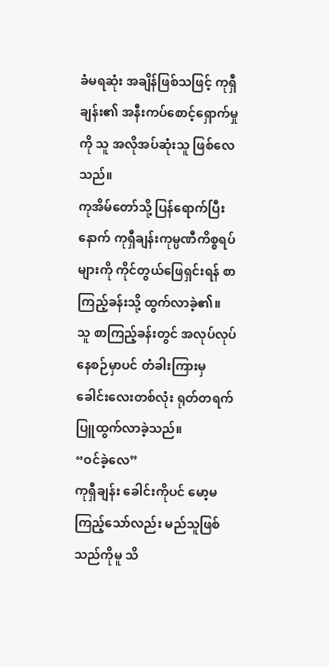ခံမရဆုံး အချိန်ဖြစ်သဖြင့် ကုရှီချန်း၏ အနီးကပ်စောင့်ရှောက်မှုကို သူ အလိုအပ်ဆုံးသူ ဖြစ်လေသည်။
ကုအိမ်တော်သို့ ပြန်ရောက်ပြီးနောက် ကုရှီချန်းကုမ္ပဏီကိစ္စရပ်များကို ကိုင်တွယ်ဖြေရှင်းရန် စာကြည့်ခန်းသို့ ထွက်လာခဲ့၏။
သူ စာကြည့်ခန်းတွင် အလုပ်လုပ်နေစဉ်မှာပင် တံခါးကြားမှ ခေါင်းလေးတစ်လုံး ရုတ်တရက် ပြူထွက်လာခဲ့သည်။
“ဝင်ခဲ့လေ”
ကုရှီချန်း ခေါင်းကိုပင် မော့မကြည့်သော်လည်း မည်သူဖြစ်သည်ကိုမူ သိ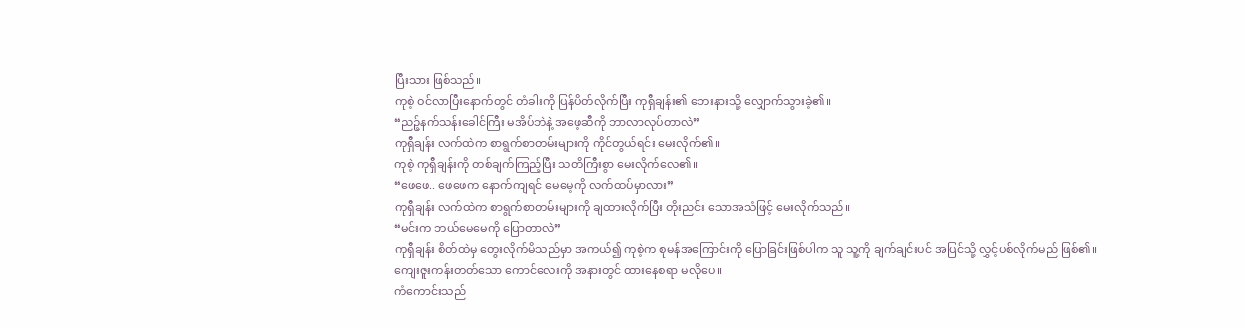ပြီးသား ဖြစ်သည်။
ကုစဲ့ ဝင်လာပြီးနောက်တွင် တံခါးကို ပြန်ပိတ်လိုက်ပြီး ကုရှီချန်း၏ ဘေးနားသို့ လျှောက်သွားခဲ့၏။
“ညဉ့်နက်သန်းခေါင်ကြီး မအိပ်ဘဲနဲ့ အဖေ့ဆီကို ဘာလာလုပ်တာလဲ”
ကုရှီချန်း လက်ထဲက စာရွက်စာတမ်းများကို ကိုင်တွယ်ရင်း မေးလိုက်၏။
ကုစဲ့ ကုရှီချန်းကို တစ်ချက်ကြည့်ပြီး သတိကြီးစွာ မေးလိုက်လေ၏။
“ဖေဖေ.. ဖေဖေက နောက်ကျရင် မေမေ့ကို လက်ထပ်မှာလား”
ကုရှီချန်း လက်ထဲက စာရွက်စာတမ်းများကို ချထားလိုက်ပြီး တိုးညင်း သောအသံဖြင့် မေးလိုက်သည်။
“မင်းက ဘယ်မေမေကို ပြောတာလဲ”
ကုရှီချန်း စိတ်ထဲမှ တွေးလိုက်မိသည်မှာ အကယ်၍ ကုစဲ့က စုမန်အကြောင်းကို ပြောခြင်းဖြစ်ပါက သူ သူ့ကို ချက်ချင်းပင် အပြင်သို့ လွှင့်ပစ်လိုက်မည် ဖြစ်၏။
ကျေးဇူးကန်းတတ်သော ကောင်လေးကို အနားတွင် ထားနေစရာ မလိုပေ။
ကံကောင်းသည်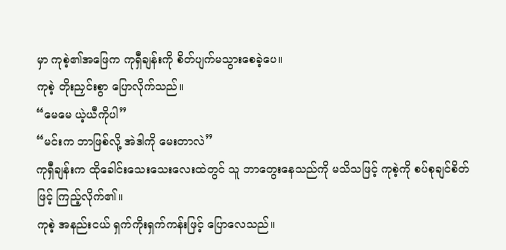မှာ ကုစဲ့၏အဖြေက ကုရှီချန်းကို စိတ်ပျက်မသွားစေခဲ့ပေ။
ကုစဲ့ တိုးညှင်းစွာ ပြောလိုက်သည်။
“မေမေ ယဲ့ယီကိုပါ”
“မင်းက ဘာဖြစ်လို့ အဲဒါကို မေးတာလဲ”
ကုရှီချန်းက ထိုခေါင်းသေးသေးလေးထဲတွင် သူ ဘာတွေးနေသည်ကို မသိသဖြင့် ကုစဲ့ကို စပ်စုချင်စိတ်ဖြင့် ကြည့်လိုက်၏။
ကုစဲ့ အနည်းငယ် ရှက်ကိုးရှက်ကန်းဖြင့် ပြောလေသည်။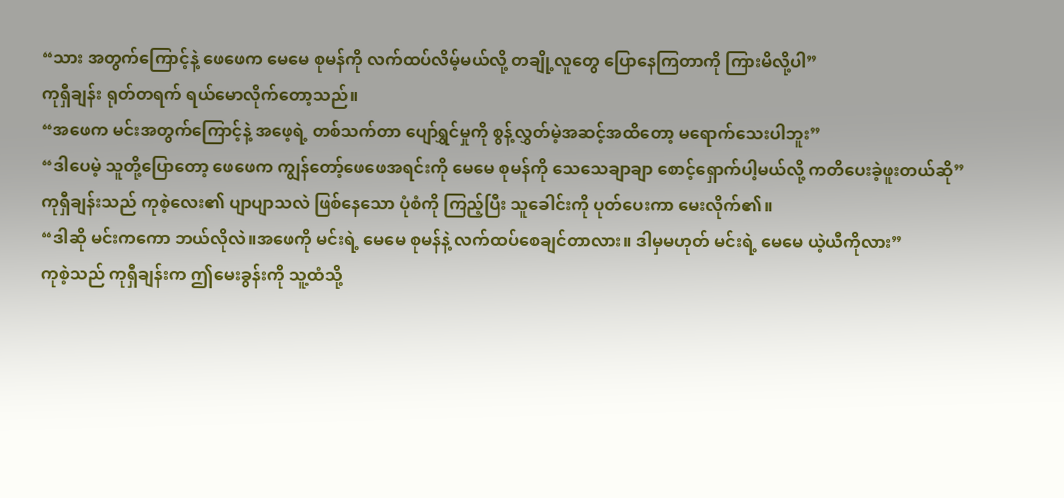“သား အတွက်ကြောင့်နဲ့ ဖေဖေက မေမေ စုမန်ကို လက်ထပ်လိမ့်မယ်လို့ တချို့လူတွေ ပြောနေကြတာကို ကြားမိလို့ပါ”
ကုရှီချန်း ရုတ်တရက် ရယ်မောလိုက်တော့သည်။
“အဖေက မင်းအတွက်ကြောင့်နဲ့ အဖေ့ရဲ့ တစ်သက်တာ ပျော်ရွှင်မှုကို စွန့်လွှတ်မဲ့အဆင့်အထိတော့ မရောက်သေးပါဘူး”
“ဒါပေမဲ့ သူတို့ပြောတော့ ဖေဖေက ကျွန်တော့်ဖေဖေအရင်းကို မေမေ စုမန်ကို သေသေချာချာ စောင့်ရှောက်ပါ့မယ်လို့ ကတိပေးခဲ့ဖူးတယ်ဆို”
ကုရှီချန်းသည် ကုစဲ့လေး၏ ပျာပျာသလဲ ဖြစ်နေသော ပုံစံကို ကြည့်ပြီး သူခေါင်းကို ပုတ်ပေးကာ မေးလိုက်၏။
“ဒါဆို မင်းကကော ဘယ်လိုလဲ။အဖေကို မင်းရဲ့ မေမေ စုမန်နဲ့ လက်ထပ်စေချင်တာလား။ ဒါမှမဟုတ် မင်းရဲ့ မေမေ ယဲ့ယီကိုလား”
ကုစဲ့သည် ကုရှီချန်းက ဤမေးခွန်းကို သူ့ထံသို့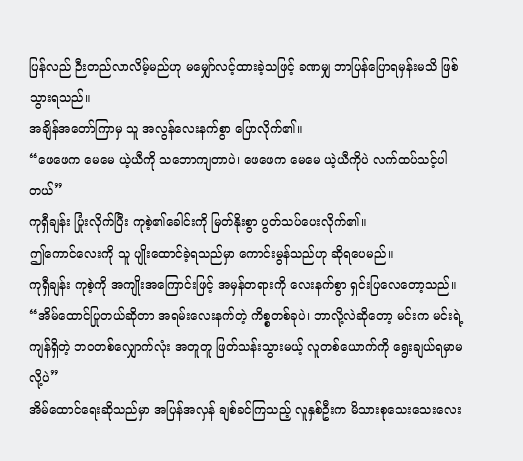ပြန်လည် ဉီးတည်လာလိမ့်မည်ဟု မမျှော်လင့်ထားခဲ့သဖြင့် ခဏမျှ ဘာပြန်ပြောရမှန်းမသိ ဖြစ်သွားရသည်။
အချိန်အတော်ကြာမှ သူ အလွန်လေးနက်စွာ ပြောလိုက်၏။
“ဖေဖေက မေမေ ယဲ့ယီကို သဘောကျတာပဲ၊ ဖေဖေက မေမေ ယဲ့ယီကိုပဲ လက်ထပ်သင့်ပါတယ်”
ကုရှီချန်း ပြုံးလိုက်ပြီး ကုစဲ့၏ခေါင်းကို မြတ်နိုးစွာ ပွတ်သပ်ပေးလိုက်၏။
ဤကောင်လေးကို သူ ပျိုးထောင်ခဲ့ရသည်မှာ ကောင်းမွန်သည်ဟု ဆိုရပေမည်။
ကုရှီချန်း ကုစဲ့ကို အကျိုးအကြောင်းဖြင့် အမှန်တရားကို လေးနက်စွာ ရှင်းပြလေတော့သည်။
“အိမ်ထောင်ပြုတယ်ဆိုတာ အရမ်းလေးနက်တဲ့ ကိစ္စတစ်ခုပဲ၊ ဘာလို့လဲဆိုတော့ မင်းက မင်းရဲ့ ကျန်ရှိတဲ့ ဘဝတစ်လျှောက်လုံး အတူတူ ဖြတ်သန်းသွားမယ့် လူတစ်ယောက်ကို ရွေးချယ်ရမှာမလို့ပဲ”
အိမ်ထောင်ရေးဆိုသည်မှာ အပြန်အလှန် ချစ်ခင်ကြသည့် လူနှစ်ဦးက မိသားစုသေးသေးလေး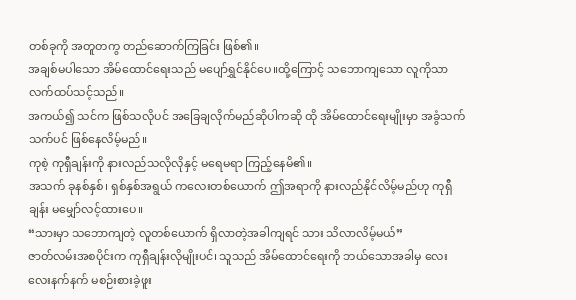တစ်ခုကို အတူတကွ တည်ဆောက်ကြခြင်း ဖြစ်၏။
အချစ်မပါသော အိမ်ထောင်ရေးသည် မပျော်ရွှင်နိုင်ပေ။ထို့ကြောင့် သဘောကျသော လူကိုသာ လက်ထပ်သင့်သည်။
အကယ်၍ သင်က ဖြစ်သလိုပင် အခြေချလိုက်မည်ဆိုပါကဆို ထို အိမ်ထောင်ရေးမျိုးမှာ အခွံသက်သက်ပင် ဖြစ်နေလိမ့်မည်။
ကုစဲ့ ကုရှီချန်းကို နားလည်သလိုလိုနှင့် မရေမရာ ကြည့်နေမိ၏။
အသက် ခုနစ်နှစ်၊ ရှစ်နှစ်အရွယ် ကလေးတစ်ယောက် ဤအရာကို နားလည်နိုင်လိမ့်မည်ဟု ကုရှီချန်း မမျှော်လင့်ထားပေ။
“သားမှာ သဘောကျတဲ့ လူတစ်ယောက် ရှိလာတဲ့အခါကျရင် သား သိလာလိမ့်မယ်”
ဇာတ်လမ်းအစပိုင်းက ကုရှီချန်းလိုမျိုးပင်၊ သူသည် အိမ်ထောင်ရေးကို ဘယ်သောအခါမှ လေးလေးနက်နက် မစဉ်းစားခဲ့ဖူး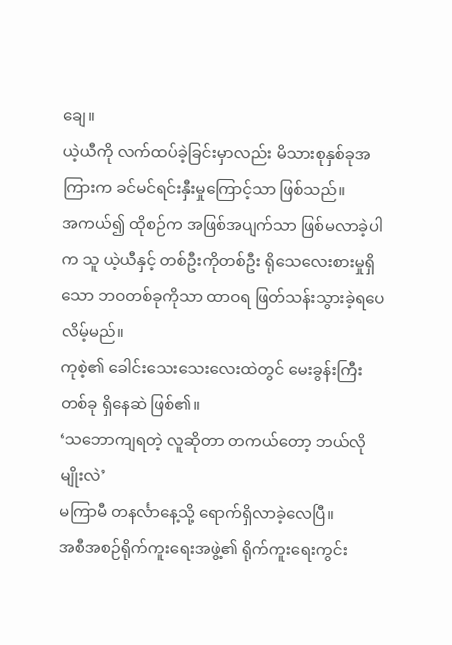ချေ။
ယဲ့ယီကို လက်ထပ်ခဲ့ခြင်းမှာလည်း မိသားစုနှစ်ခုအကြားက ခင်မင်ရင်းနှီးမှုကြောင့်သာ ဖြစ်သည်။
အကယ်၍ ထိုစဉ်က အဖြစ်အပျက်သာ ဖြစ်မလာခဲ့ပါက သူ ယဲ့ယီနှင့် တစ်ဦးကိုတစ်ဦး ရိုသေလေးစားမှုရှိသော ဘဝတစ်ခုကိုသာ ထာဝရ ဖြတ်သန်းသွားခဲ့ရပေလိမ့်မည်။
ကုစဲ့၏ ခေါင်းသေးသေးလေးထဲတွင် မေးခွန်းကြီးတစ်ခု ရှိနေဆဲ ဖြစ်၏။
‘သဘောကျရတဲ့ လူဆိုတာ တကယ်တော့ ဘယ်လိုမျိုးလဲ’
မကြာမီ တနင်္လာနေ့သို့ ရောက်ရှိလာခဲ့လေပြီ။
အစီအစဉ်ရိုက်ကူးရေးအဖွဲ့၏ ရိုက်ကူးရေးကွင်း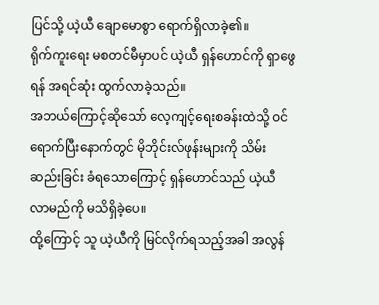ပြင်သို့ ယဲ့ယီ ချောမောစွာ ရောက်ရှိလာခဲ့၏။
ရိုက်ကူးရေး မစတင်မီမှာပင် ယဲ့ယီ ရှန်ဟောင်ကို ရှာဖွေရန် အရင်ဆုံး ထွက်လာခဲ့သည်။
အဘယ်ကြောင့်ဆိုသော် လေ့ကျင့်ရေးစခန်းထဲသို့ ဝင်ရောက်ပြီးနောက်တွင် မိုဘိုင်းလ်ဖုန်းများကို သိမ်းဆည်းခြင်း ခံရသောကြောင့် ရှန်ဟောင်သည် ယဲ့ယီ လာမည်ကို မသိရှိခဲ့ပေ။
ထို့ကြောင့် သူ ယဲ့ယီကို မြင်လိုက်ရသည့်အခါ အလွန်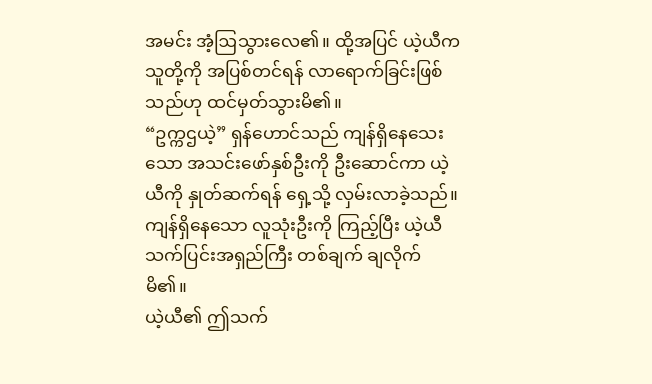အမင်း အံ့ဩသွားလေ၏။ ထို့အပြင် ယဲ့ယီက သူတို့ကို အပြစ်တင်ရန် လာရောက်ခြင်းဖြစ်သည်ဟု ထင်မှတ်သွားမိ၏။
“ဥက္ကဌယဲ့” ရှန်ဟောင်သည် ကျန်ရှိနေသေးသော အသင်းဖော်နှစ်ဦးကို ဦးဆောင်ကာ ယဲ့ယီကို နှုတ်ဆက်ရန် ရှေ့သို့ လှမ်းလာခဲ့သည်။
ကျန်ရှိနေသော လူသုံးဦးကို ကြည့်ပြီး ယဲ့ယီ သက်ပြင်းအရှည်ကြီး တစ်ချက် ချလိုက်မိ၏။
ယဲ့ယီ၏ ဤသက်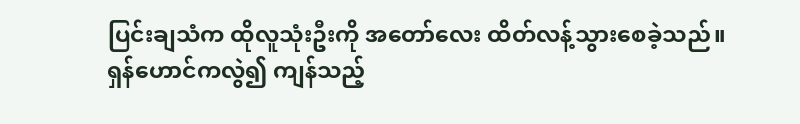ပြင်းချသံက ထိုလူသုံးဦးကို အတော်လေး ထိတ်လန့်သွားစေခဲ့သည်။
ရှန်ဟောင်ကလွဲ၍ ကျန်သည့်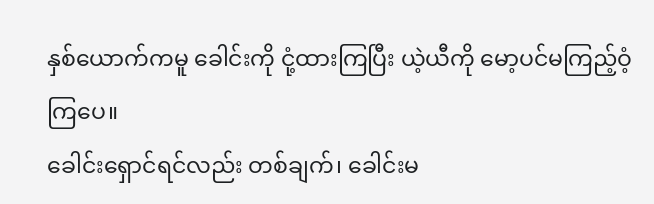နှစ်ယောက်ကမူ ခေါင်းကို ငုံ့ထားကြပြီး ယဲ့ယီကို မော့ပင်မကြည့်ဝံ့ကြပေ။
ခေါင်းရှောင်ရင်လည်း တစ်ချက်၊ ခေါင်းမ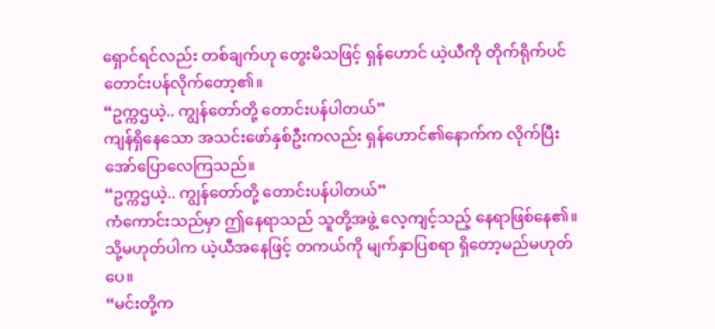ရှောင်ရင်လည်း တစ်ချက်ဟု တွေးမိသဖြင့် ရှန်ဟောင် ယဲ့ယီကို တိုက်ရိုက်ပင် တောင်းပန်လိုက်တော့၏။
“ဥက္ကဌယဲ့.. ကျွန်တော်တို့ တောင်းပန်ပါတယ်”
ကျန်ရှိနေသော အသင်းဖော်နှစ်ဦးကလည်း ရှန်ဟောင်၏နောက်က လိုက်ပြီး အော်ပြောလေကြသည်။
“ဥက္ကဌယဲ့.. ကျွန်တော်တို့ တောင်းပန်ပါတယ်”
ကံကောင်းသည်မှာ ဤနေရာသည် သူတို့အဖွဲ့ လေ့ကျင့်သည့် နေရာဖြစ်နေ၏။
သို့မဟုတ်ပါက ယဲ့ယီအနေဖြင့် တကယ်ကို မျက်နှာပြစရာ ရှိတော့မည်မဟုတ်ပေ။
“မင်းတို့က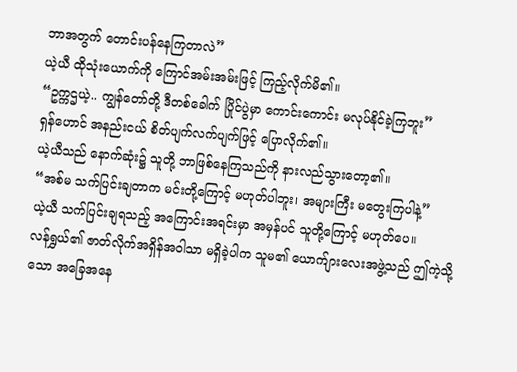ဘာအတွက် တောင်းပန်နေကြတာလဲ”
ယဲ့ယီ ထိုသုံးယောက်ကို ကြောင်အမ်းအမ်းဖြင့် ကြည့်လိုက်မိ၏။
“ဥက္ကဌယဲ့.. ကျွန်တော်တို့ ဒီတစ်ခေါက် ပြိုင်ပွဲမှာ ကောင်းကောင်း မလုပ်နိုင်ခဲ့ကြဘူး”
ရှန်ဟောင် အနည်းငယ် စိတ်ပျက်လက်ပျက်ဖြင့် ပြောလိုက်၏။
ယဲ့ယီသည် နောက်ဆုံး၌ သူတို့ ဘာဖြစ်နေကြသည်ကို နားလည်သွားတော့၏။
“အစ်မ သက်ပြင်းချတာက မင်းတို့ကြောင့် မဟုတ်ပါဘူး၊ အများကြီး မတွေးကြပါနဲ့”
ယဲ့ယီ သက်ပြင်းချရသည့် အကြောင်းအရင်းမှာ အမှန်ပင် သူတို့ကြောင့် မဟုတ်ပေ။
လန်ရွှယ်၏ ဇာတ်လိုက်အရှိန်အဝါသာ မရှိခဲ့ပါက သူမ၏ ယောက်ျားလေးအဖွဲ့သည် ဤကဲ့သို့သော အခြေအနေ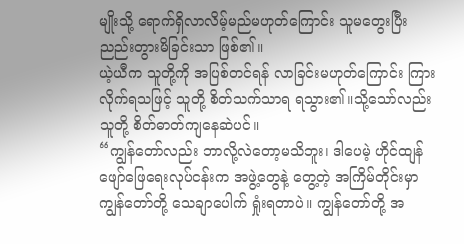မျိုးသို့ ရောက်ရှိလာလိမ့်မည်မဟုတ်ကြောင်း သူမတွေးပြီး ညည်းတွားမိခြင်းသာ ဖြစ်၏။
ယဲ့ယီက သူတို့ကို အပြစ်တင်ရန် လာခြင်းမဟုတ်ကြောင်း ကြားလိုက်ရသဖြင့် သူတို့ စိတ်သက်သာရ ရသွား၏။သို့သော်လည်း သူတို့ စိတ်ဓာတ်ကျနေဆဲပင်။
“ကျွန်တော်လည်း ဘာလို့လဲတော့မသိဘူး၊ ဒါပေမဲ့ ဟိုင်ထျန်ဖျော်ဖြေရေးလုပ်ငန်းက အဖွဲ့တွေနဲ့ တွေ့တဲ့ အကြိမ်တိုင်းမှာ ကျွန်တော်တို့ သေချာပေါက် ရှုံးရတာပဲ။ ကျွန်တော်တို့ အ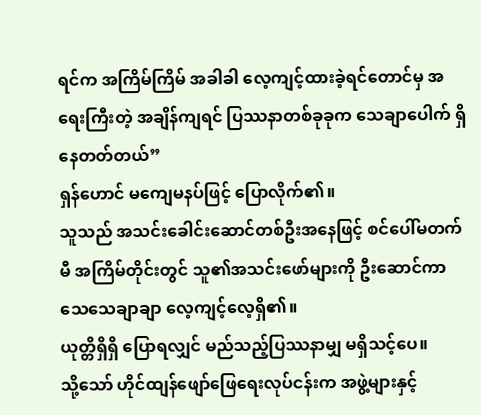ရင်က အကြိမ်ကြိမ် အခါခါ လေ့ကျင့်ထားခဲ့ရင်တောင်မှ အရေးကြီးတဲ့ အချိန်ကျရင် ပြဿနာတစ်ခုခုက သေချာပေါက် ရှိနေတတ်တယ်”
ရှန်ဟောင် မကျေမနပ်ဖြင့် ပြောလိုက်၏။
သူသည် အသင်းခေါင်းဆောင်တစ်ဦးအနေဖြင့် စင်ပေါ်မတက်မီ အကြိမ်တိုင်းတွင် သူ၏အသင်းဖော်များကို ဦးဆောင်ကာ သေသေချာချာ လေ့ကျင့်လေ့ရှိ၏။
ယုတ္တိရှိရှိ ပြောရလျှင် မည်သည့်ပြဿနာမျှ မရှိသင့်ပေ။
သို့သော် ဟိုင်ထျန်ဖျော်ဖြေရေးလုပ်ငန်းက အဖွဲ့များနှင့်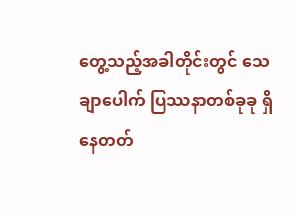တွေ့သည့်အခါတိုင်းတွင် သေချာပေါက် ပြဿနာတစ်ခုခု ရှိနေတတ်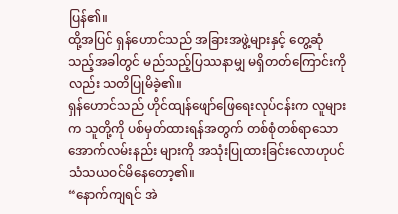ပြန်၏။
ထို့အပြင် ရှန်ဟောင်သည် အခြားအဖွဲ့များနှင့် တွေ့ဆုံသည့်အခါတွင် မည်သည့်ပြဿနာမျှ မရှိတတ်ကြောင်းကိုလည်း သတိပြုမိခဲ့၏။
ရှန်ဟောင်သည် ဟိုင်ထျန်ဖျော်ဖြေရေးလုပ်ငန်းက လူများက သူတို့ကို ပစ်မှတ်ထားရန်အတွက် တစ်စုံတစ်ရာသော အောက်လမ်းနည်း များကို အသုံးပြုထားခြင်းလောဟုပင် သံသယဝင်မိနေတော့၏။
“နောက်ကျရင် အဲ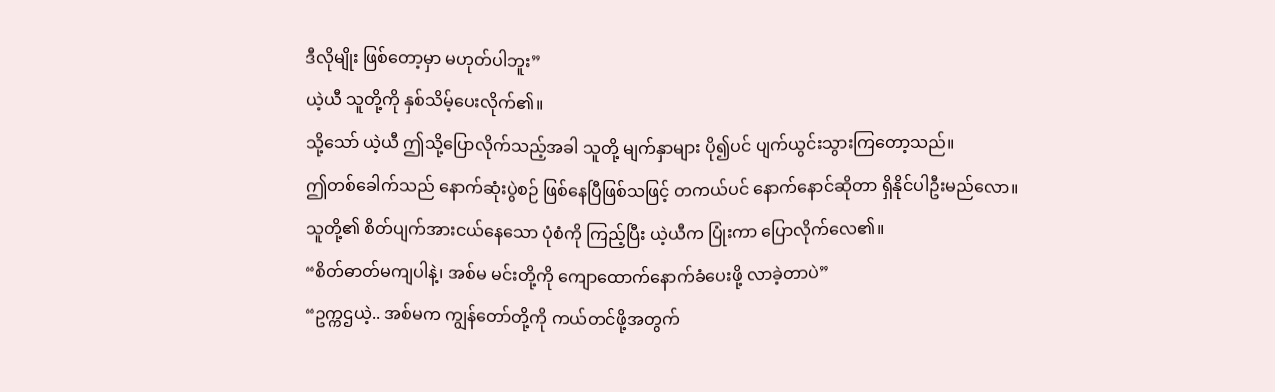ဒီလိုမျိုး ဖြစ်တော့မှာ မဟုတ်ပါဘူး”
ယဲ့ယီ သူတို့ကို နှစ်သိမ့်ပေးလိုက်၏။
သို့သော် ယဲ့ယီ ဤသို့ပြောလိုက်သည့်အခါ သူတို့ မျက်နှာများ ပို၍ပင် ပျက်ယွင်းသွားကြတော့သည်။
ဤတစ်ခေါက်သည် နောက်ဆုံးပွဲစဉ် ဖြစ်နေပြီဖြစ်သဖြင့် တကယ်ပင် နောက်နောင်ဆိုတာ ရှိနိုင်ပါဦးမည်လော။
သူတို့၏ စိတ်ပျက်အားငယ်နေသော ပုံစံကို ကြည့်ပြီး ယဲ့ယီက ပြုံးကာ ပြောလိုက်လေ၏။
“စိတ်ဓာတ်မကျပါနဲ့၊ အစ်မ မင်းတို့ကို ကျောထောက်နောက်ခံပေးဖို့ လာခဲ့တာပဲ”
“ဥက္ကဌယဲ့.. အစ်မက ကျွန်တော်တို့ကို ကယ်တင်ဖို့အတွက်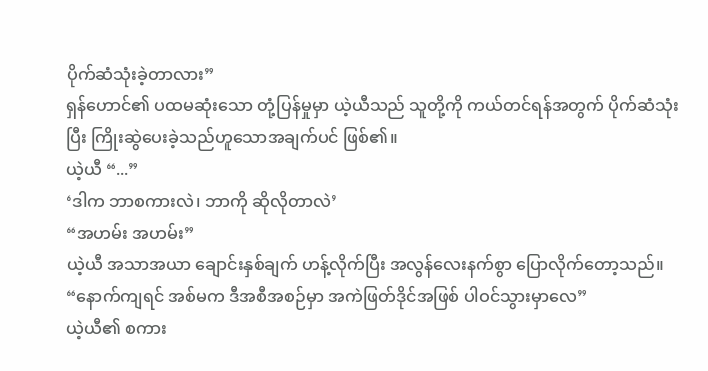ပိုက်ဆံသုံးခဲ့တာလား”
ရှန်ဟောင်၏ ပထမဆုံးသော တုံ့ပြန်မှုမှာ ယဲ့ယီသည် သူတို့ကို ကယ်တင်ရန်အတွက် ပိုက်ဆံသုံးပြီး ကြိုးဆွဲပေးခဲ့သည်ဟူသောအချက်ပင် ဖြစ်၏။
ယဲ့ယီ “...”
‘ဒါက ဘာစကားလဲ၊ ဘာကို ဆိုလိုတာလဲ’
“အဟမ်း အဟမ်း”
ယဲ့ယီ အသာအယာ ချောင်းနှစ်ချက် ဟန့်လိုက်ပြီး အလွန်လေးနက်စွာ ပြောလိုက်တော့သည်။
“နောက်ကျရင် အစ်မက ဒီအစီအစဉ်မှာ အကဲဖြတ်ဒိုင်အဖြစ် ပါဝင်သွားမှာလေ”
ယဲ့ယီ၏ စကား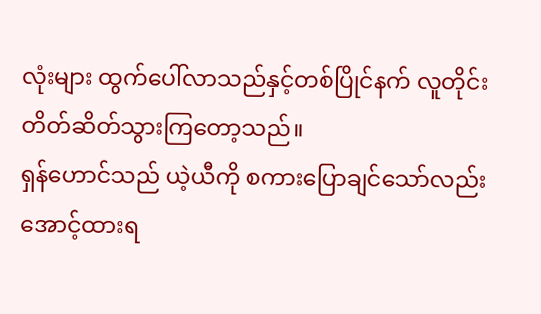လုံးများ ထွက်ပေါ်လာသည်နှင့်တစ်ပြိုင်နက် လူတိုင်း တိတ်ဆိတ်သွားကြတော့သည်။
ရှန်ဟောင်သည် ယဲ့ယီကို စကားပြောချင်သော်လည်း အောင့်ထားရ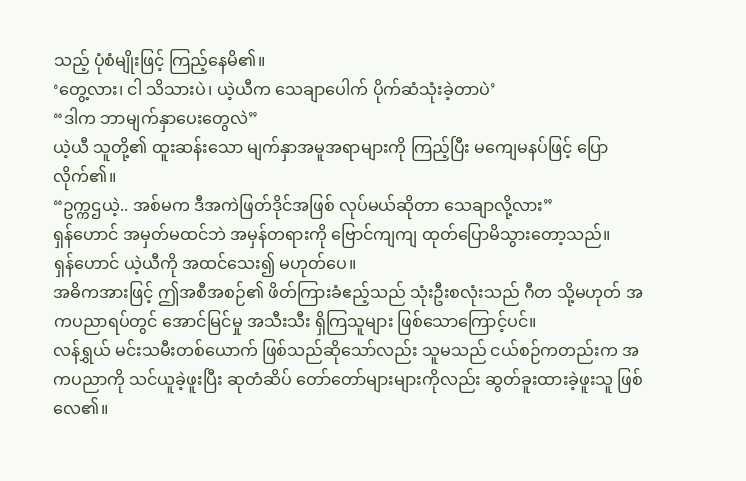သည့် ပုံစံမျိုးဖြင့် ကြည့်နေမိ၏။
‘တွေ့လား၊ ငါ သိသားပဲ၊ ယဲ့ယီက သေချာပေါက် ပိုက်ဆံသုံးခဲ့တာပဲ’
“ဒါက ဘာမျက်နှာပေးတွေလဲ”
ယဲ့ယီ သူတို့၏ ထူးဆန်းသော မျက်နှာအမူအရာများကို ကြည့်ပြီး မကျေမနပ်ဖြင့် ပြောလိုက်၏။
“ဥက္ကဌယဲ့.. အစ်မက ဒီအကဲဖြတ်ဒိုင်အဖြစ် လုပ်မယ်ဆိုတာ သေချာလို့လား”
ရှန်ဟောင် အမှတ်မထင်ဘဲ အမှန်တရားကို ဗြောင်ကျကျ ထုတ်ပြောမိသွားတော့သည်။
ရှန်ဟောင် ယဲ့ယီကို အထင်သေး၍ မဟုတ်ပေ။
အဓိကအားဖြင့် ဤအစီအစဉ်၏ ဖိတ်ကြားခံဧည့်သည် သုံးဦးစလုံးသည် ဂီတ သို့မဟုတ် အကပညာရပ်တွင် အောင်မြင်မှု အသီးသီး ရှိကြသူများ ဖြစ်သောကြောင့်ပင်။
လန်ရွှယ် မင်းသမီးတစ်ယောက် ဖြစ်သည်ဆိုသော်လည်း သူမသည် ငယ်စဉ်ကတည်းက အကပညာကို သင်ယူခဲ့ဖူးပြီး ဆုတံဆိပ် တော်တော်များများကိုလည်း ဆွတ်ခူးထားခဲ့ဖူးသူ ဖြစ်လေ၏။